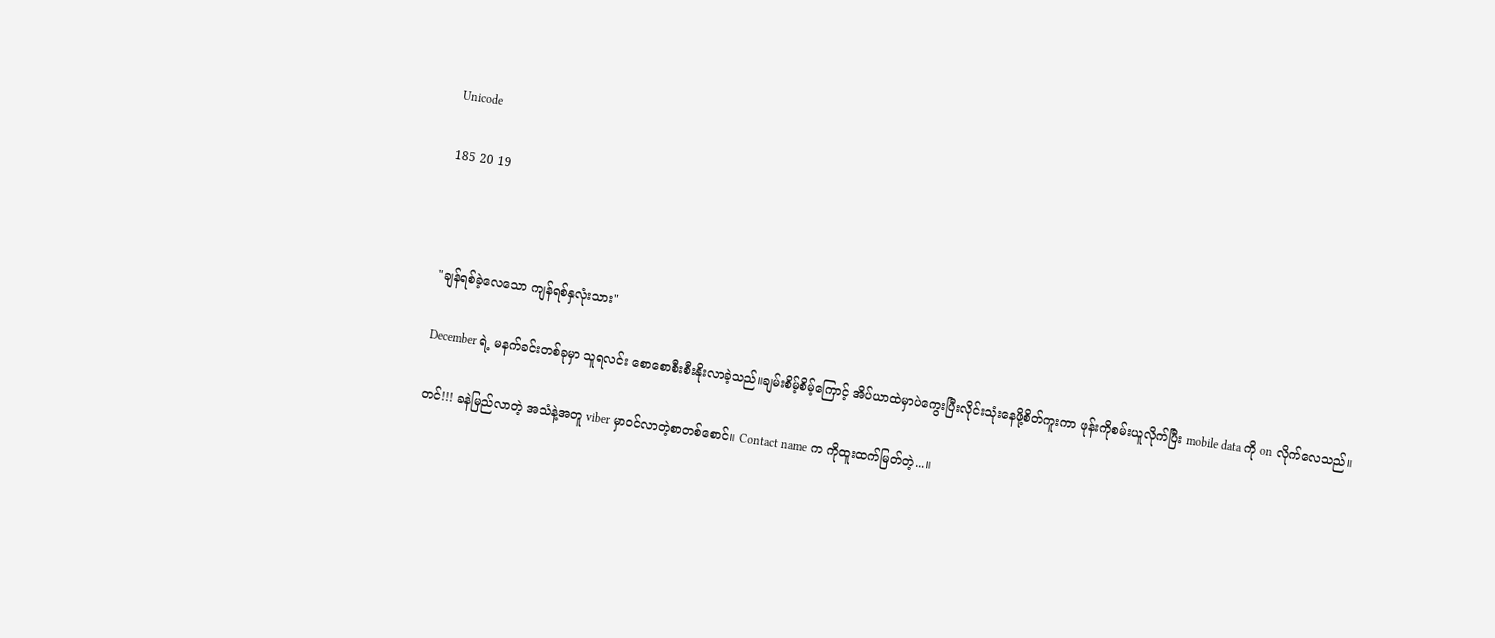Unicode

185 20 19



"ချန်ရစ်ခဲ့လေသော ကျန်ရစ်နှလုံးသား"

December ရဲ့ မနက်ခင်းတစ်ခုမှာ သူရလင်း စောစောစီးစီးနိုးလာခဲ့သည်။ချမ်းစိမ့်စိမ့်ကြောင့် အိပ်ယာထဲမှာပဲကွေးပြီးလိုင်းသုံးနေဖို့စိတ်ကူးကာ ဖုန်းကိုစမ်းယူလိုက်ပြီး mobile data ကို on လိုက်လေသည်။

တင်!!! ခနဲမြည်လာတဲ့ အသံနဲ့အတူ viber မှာဝင်လာတဲ့စာတစ်စောင်။ Contact name က ကိုထူးထက်မြတ်တဲ့...။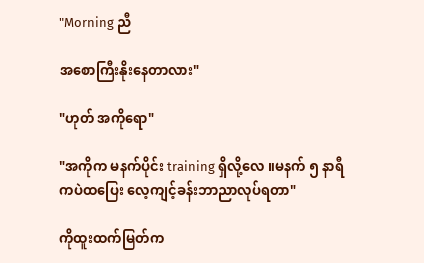"Morning ညီ

အစောကြီးနိုးနေတာလား"

"ဟုတ် အကိုရော"

"အကိုက မနက်ပိုင်း training ရှိလို့လေ ။မနက် ၅ နာရီကပဲထပြေး လေ့ကျင့်ခန်းဘာညာလုပ်ရတာ"

ကိုထူးထက်မြတ်က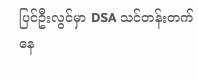ပြင်ဦးလွင်မှာ DSA သင်တန်းတက်နေ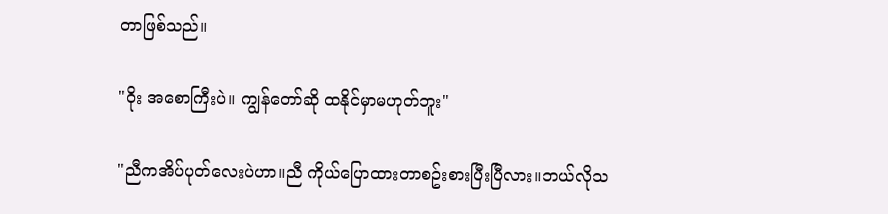တာဖြစ်သည်။

"ဝိုး အစောကြီးပဲ။ ကျွန်တော်ဆို ထနိုင်မှာမဟုတ်ဘူး"

"ညီကအိပ်ပုတ်လေးပဲဟာ။ညီ ကိုယ်ပြောထားတာစဥ်းစားပြီးပြီလား။ဘယ်လိုသ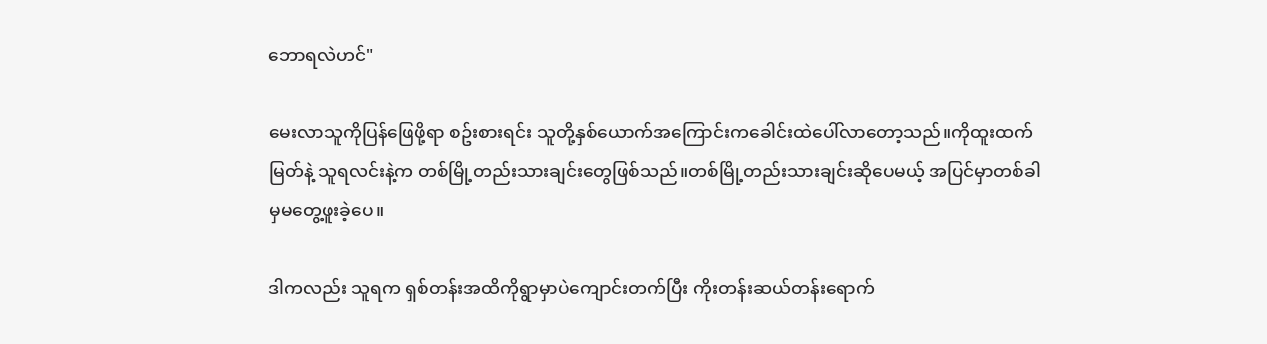ဘောရလဲဟင်"

မေးလာသူကိုပြန်ဖြေဖို့ရာ စဥ်းစားရင်း သူတို့နှစ်ယောက်အကြောင်းကခေါင်းထဲပေါ်လာတော့သည်။ကိုထူးထက်မြတ်နဲ့ သူရလင်းနဲ့က တစ်မြို့တည်းသားချင်းတွေဖြစ်သည်။တစ်မြို့တည်းသားချင်းဆိုပေမယ့် အပြင်မှာတစ်ခါမှမတွေ့ဖူးခဲ့ပေ။

ဒါကလည်း သူရက ရှစ်တန်းအထိကိုရွာမှာပဲကျောင်းတက်ပြီး ကိုးတန်းဆယ်တန်းရောက်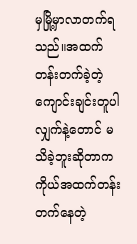မှမြို့မှာလာတက်ရသည်။အထက်တန်းတက်ခဲ့တဲ့ကျောင်းချင်းတူပါလျှက်နဲ့တောင် မသိခဲ့ဘူးဆိုတာက ကိုယ်အထက်တန်းတက်နေတဲ့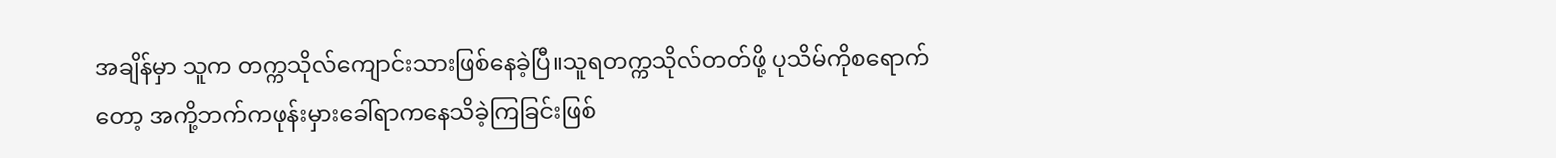အချိန်မှာ သူက တက္ကသိုလ်ကျောင်းသားဖြစ်နေခဲ့ပြီ။သူရတက္ကသိုလ်တတ်ဖို့ ပုသိမ်ကိုစရောက်တော့ အကို့ဘက်ကဖုန်းမှားခေါ်ရာကနေသိခဲ့ကြခြင်းဖြစ်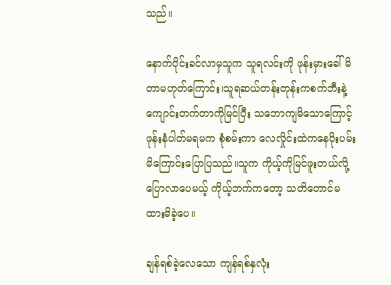သည်။

နောက်ပိုင်းခင်လာမှသူက သူရလင်းကို ဖုန်းမှားခေါ်မိတာမဟုတ်ကြောင်း၊သူရဆယ်တန်းတုန်းကစက်ဘီးနဲ့ကျောင်းတက်တာကိုမြင်ပြီး သဘောကျမိသောကြောင့် ဖုန်းနံပါတ်မရမက စုံစမ်းကာ လေလှိုင်းထဲကနေပိုးပမ်းမိကြောင်းပြောပြသည်။သူက ကိုယ့်ကိုမြင်ဖူးတယ်လို့ပြောလာပေမယ့် ကိုယ့်ဘက်ကတော့ သတိတောင်မထားမိခဲ့ပေ။

ချန်ရစ်ခဲ့လေသော ကျန်ရစ်နှလုံး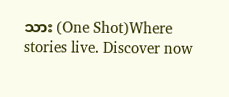သား (One Shot)Where stories live. Discover now